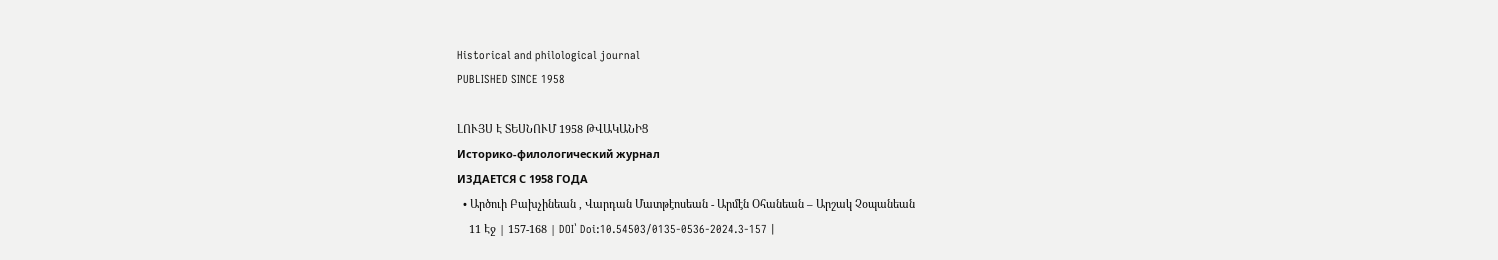Historical and philological journal
PUBLISHED SINCE 1958

ԼՈՒՅՍ Է ՏԵՍՆՈՒՄ 1958 ԹՎԱԿԱՆԻՑ
Историко-филологический журнал
ИЗДАЕТСЯ С 1958 ГОДА
  • Արծուի Բախչինեան , Վարդան Մատթէոսեան - Արմէն Օհանեան – Արշակ Չօպանեան
    11 Էջ | 157-168 | DOI՝ Doi:10.54503/0135-0536-2024.3-157 |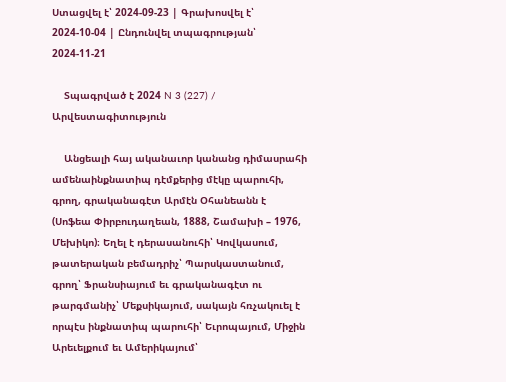Ստացվել է՝ 2024-09-23 | Գրախոսվել է՝ 2024-10-04 | Ընդունվել տպագրության՝ 2024-11-21

    Տպագրված է 2024 N 3 (227) / Արվեստագիտություն

    Անցեալի հայ ականաւոր կանանց դիմասրահի ամենաինքնատիպ դէմքերից մէկը պարուհի, գրող, գրականագէտ Արմէն Օհանեանն է (Սոֆեա Փիրբուդաղեան, 1888, Շամախի – 1976, Մեխիկո)։ Եղել է դերասանուհի՝ Կովկասում, թատերական բեմադրիչ՝ Պարսկաստանում, գրող՝ Ֆրանսիայում եւ գրականագէտ ու թարգմանիչ՝ Մեքսիկայում, սակայն հռչակուել է որպէս ինքնատիպ պարուհի՝ Եւրոպայում, Միջին Արեւելքում եւ Ամերիկայում՝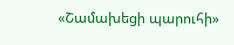«Շամախեցի պարուհի»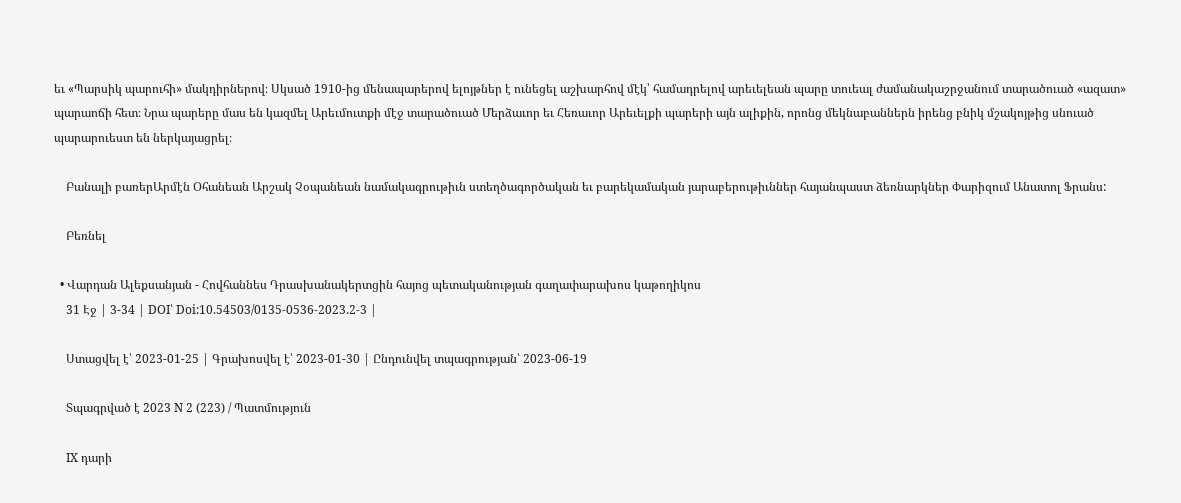եւ «Պարսիկ պարուհի» մակդիրներով։ Սկսած 1910-ից մենապարերով ելոյթներ է ունեցել աշխարհով մէկ՝ համադրելով արեւելեան պարը տուեալ ժամանակաշրջանում տարածուած «ազատ» պարաոճի հետ։ Նրա պարերը մաս են կազմել Արեւմուտքի մէջ տարածուած Մերձաւոր եւ Հեռաւոր Արեւելքի պարերի այն ալիքին, որոնց մեկնաբաններն իրենց բնիկ մշակոյթից սնուած պարարուեստ են ներկայացրել։

    Բանալի բառերԱրմէն Օհանեան Արշակ Չօպանեան նամակագրութիւն ստեղծագործական եւ բարեկամական յարաբերութիւններ հայանպաստ ձեռնարկներ Փարիզում Անատոլ Ֆրանս:

    Բեռնել

  • Վարդան Ալեքսանյան - Հովհաննես Դրասխանակերտցին հայոց պետականության գաղափարախոս կաթողիկոս
    31 Էջ | 3-34 | DOI՝ Doi:10.54503/0135-0536-2023.2-3 |

    Ստացվել է՝ 2023-01-25 | Գրախոսվել է՝ 2023-01-30 | Ընդունվել տպագրության՝ 2023-06-19

    Տպագրված է 2023 N 2 (223) / Պատմություն

    IX դարի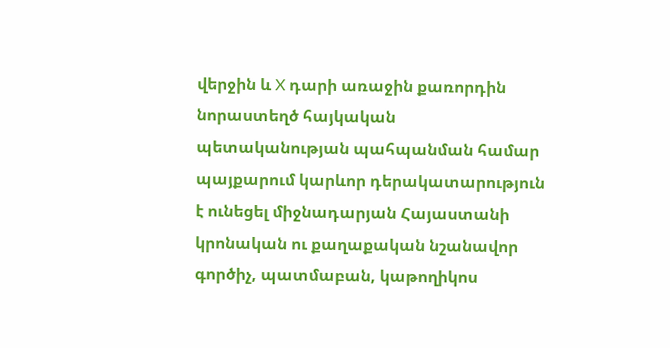վերջին և X դարի առաջին քառորդին նորաստեղծ հայկական պետականության պահպանման համար պայքարում կարևոր դերակատարություն է ունեցել միջնադարյան Հայաստանի կրոնական ու քաղաքական նշանավոր գործիչ, պատմաբան, կաթողիկոս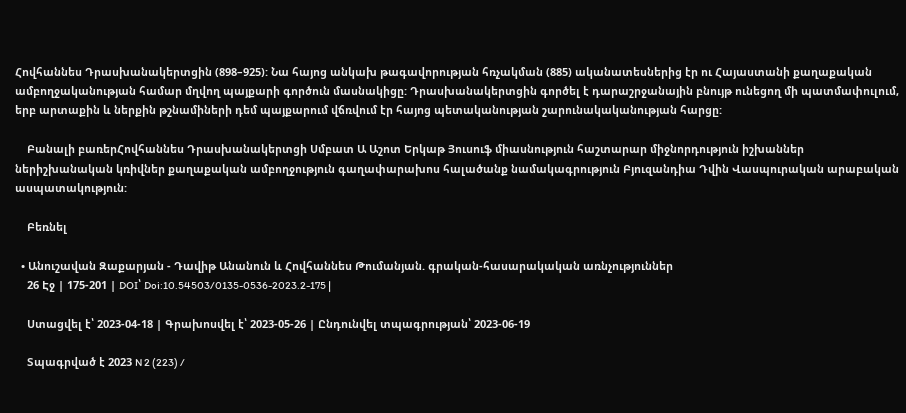Հովհաննես Դրասխանակերտցին (898–925): Նա հայոց անկախ թագավորության հռչակման (885) ականատեսներից էր ու Հայաստանի քաղաքական ամբողջականության համար մղվող պայքարի գործուն մասնակիցը: Դրասխանակերտցին գործել է դարաշրջանային բնույթ ունեցող մի պատմափուլում, երբ արտաքին և ներքին թշնամիների դեմ պայքարում վճռվում էր հայոց պետականության շարունակականության հարցը:

    Բանալի բառերՀովհաննես Դրասխանակերտցի Սմբատ Ա Աշոտ Երկաթ Յուսուֆ միասնություն հաշտարար միջնորդություն իշխաններ ներիշխանական կռիվներ քաղաքական ամբողջություն գաղափարախոս հալածանք նամակագրություն Բյուզանդիա Դվին Վասպուրական արաբական ասպատակություն:

    Բեռնել

  • Անուշավան Զաքարյան - Դավիթ Անանուն և Հովհաննես Թումանյան. գրական-հասարակական առնչություններ
    26 Էջ | 175-201 | DOI՝ Doi:10.54503/0135-0536-2023.2-175 |

    Ստացվել է՝ 2023-04-18 | Գրախոսվել է՝ 2023-05-26 | Ընդունվել տպագրության՝ 2023-06-19

    Տպագրված է 2023 N 2 (223) /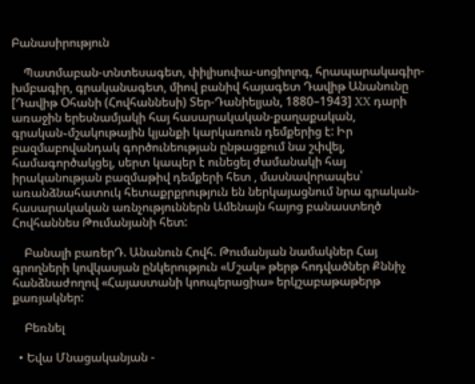Բանասիրություն

    Պատմաբան-տնտեսագետ, փիլիսոփա-սոցիոլոգ, հրապարակագիր-խմբագիր, գրականագետ, միով բանիվ հայագետ Դավիթ Անանունը [Դավիթ Օհանի (Հովհաննեսի) Տեր-Դանիելյան, 1880–1943] XX դարի առաջին երեսնամյակի հայ հասարակական-քաղաքական, գրական֊մշակութային կյանքի կարկառուն դեմքերից է: Իր բազմաբովանդակ գործունեության ընթացքում նա շփվել, համագործակցել, սերտ կապեր է ունեցել ժամանակի հայ իրականության բազմաթիվ դեմքերի հետ , մասնավորապես՝ առանձնահատուկ հետաքրքրություն են ներկայացնում նրա գրական-հասարակական առնչություններն Ամենայն հայոց բանաստեղծ Հովհաննես Թումանյանի հետ:

    Բանալի բառերԴ. Անանուն Հովհ. Թումանյան նամակներ Հայ գրողների կովկասյան ընկերություն «Մշակ» թերթ հոդվածներ Քննիչ հանձնաժողով «Հայաստանի կոոպերացիա» երկշաբաթաթերթ քառյակներ:

    Բեռնել

  • Եվա Մնացականյան -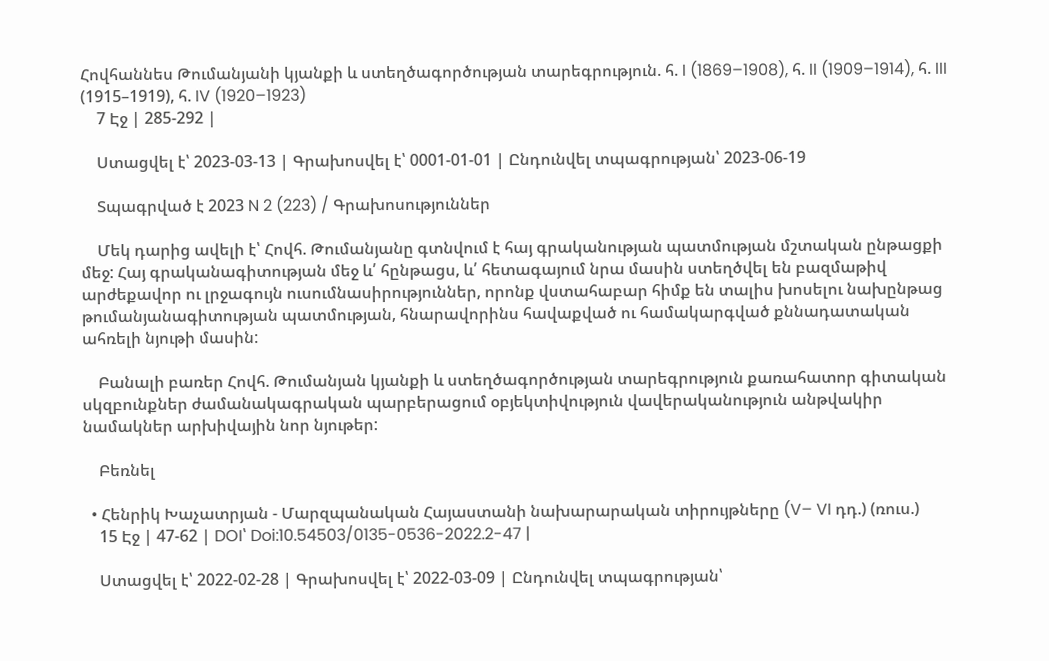Հովհաննես Թումանյանի կյանքի և ստեղծագործության տարեգրություն. հ. I (1869–1908), հ. II (1909–1914), հ. III (1915–1919), հ. IV (1920–1923)
    7 Էջ | 285-292 |

    Ստացվել է՝ 2023-03-13 | Գրախոսվել է՝ 0001-01-01 | Ընդունվել տպագրության՝ 2023-06-19

    Տպագրված է 2023 N 2 (223) / Գրախոսություններ

    Մեկ դարից ավելի է՝ Հովհ. Թումանյանը գտնվում է հայ գրականության պատմության մշտական ընթացքի մեջ: Հայ գրականագիտության մեջ և՛ հընթացս, և՛ հետագայում նրա մասին ստեղծվել են բազմաթիվ արժեքավոր ու լրջագույն ուսումնասիրություններ, որոնք վստահաբար հիմք են տալիս խոսելու նախընթաց թումանյանագիտության պատմության, հնարավորինս հավաքված ու համակարգված քննադատական ահռելի նյութի մասին:

    Բանալի բառեր Հովհ. Թումանյան կյանքի և ստեղծագործության տարեգրություն քառահատոր գիտական սկզբունքներ ժամանակագրական պարբերացում օբյեկտիվություն վավերականություն անթվակիր նամակներ արխիվային նոր նյութեր:

    Բեռնել

  • Հենրիկ Խաչատրյան - Մարզպանական Հայաստանի նախարարական տիրույթները (V– VI դդ.) (ռուս.)
    15 Էջ | 47-62 | DOI՝ Doi:10.54503/0135-0536-2022.2-47 |

    Ստացվել է՝ 2022-02-28 | Գրախոսվել է՝ 2022-03-09 | Ընդունվել տպագրության՝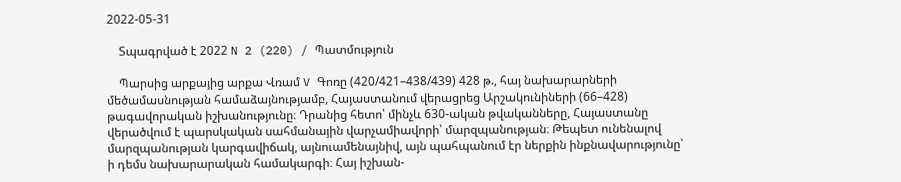2022-05-31

    Տպագրված է 2022 N 2 (220) / Պատմություն

    Պարսից արքայից արքա Վռամ V Գոռը (420/421–438/439) 428 թ., հայ նախարարների մեծամասնության համաձայնությամբ, Հայաստանում վերացրեց Արշակունիների (66–428) թագավորական իշխանությունը։ Դրանից հետո՝ մինչև 630-ական թվականները, Հայաստանը վերածվում է պարսկական սահմանային վարչամիավորի՝ մարզպանության։ Թեպետ ունենալով մարզպանության կարգավիճակ, այնուամենայնիվ, այն պահպանում էր ներքին ինքնավարությունը՝ ի դեմս նախարարական համակարգի։ Հայ իշխան-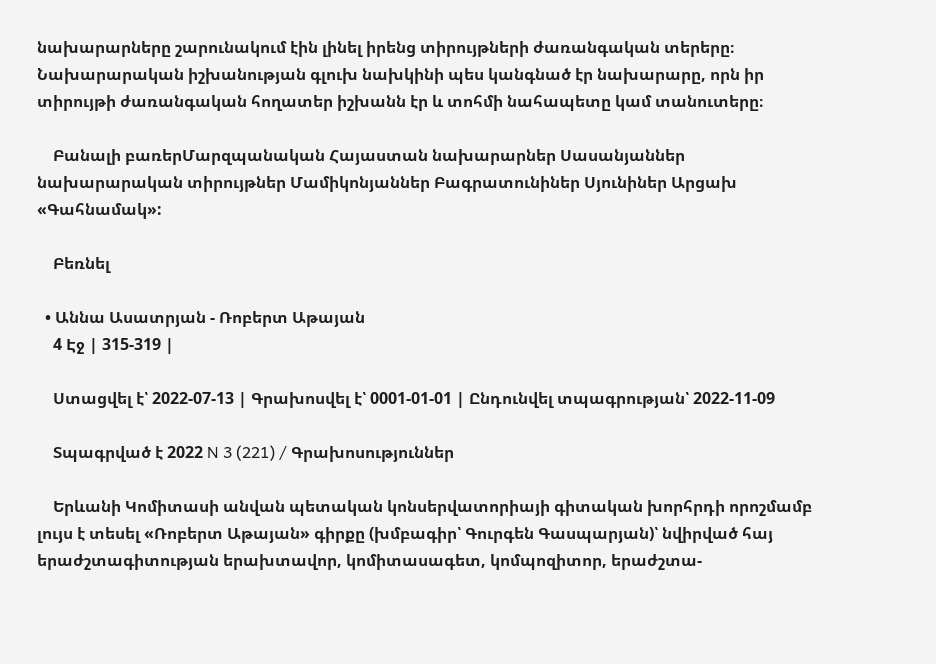նախարարները շարունակում էին լինել իրենց տիրույթների ժառանգական տերերը։ Նախարարական իշխանության գլուխ նախկինի պես կանգնած էր նախարարը, որն իր տիրույթի ժառանգական հողատեր իշխանն էր և տոհմի նահապետը կամ տանուտերը։

    Բանալի բառերՄարզպանական Հայաստան նախարարներ Սասանյաններ նախարարական տիրույթներ Մամիկոնյաններ Բագրատունիներ Սյունիներ Արցախ «Գահնամակ»:

    Բեռնել

  • Աննա Ասատրյան - Ռոբերտ Աթայան
    4 Էջ | 315-319 |

    Ստացվել է՝ 2022-07-13 | Գրախոսվել է՝ 0001-01-01 | Ընդունվել տպագրության՝ 2022-11-09

    Տպագրված է 2022 N 3 (221) / Գրախոսություններ

    Երևանի Կոմիտասի անվան պետական կոնսերվատորիայի գիտական խորհրդի որոշմամբ լույս է տեսել «Ռոբերտ Աթայան» գիրքը (խմբագիր՝ Գուրգեն Գասպարյան)՝ նվիրված հայ երաժշտագիտության երախտավոր, կոմիտասագետ, կոմպոզիտոր, երաժշտա-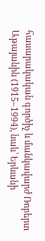հասարակական գործիչ և մանկավարժ Ռոբերտ Աթայանին (1915–1994), նաև՝ Երևանի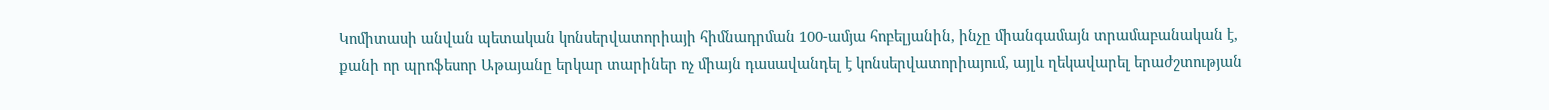Կոմիտասի անվան պետական կոնսերվատորիայի հիմնադրման 100-ամյա հոբելյանին, ինչը միանգամայն տրամաբանական է, քանի որ պրոֆեսոր Աթայանը երկար տարիներ ոչ միայն դասավանդել է կոնսերվատորիայում, այլև ղեկավարել երաժշտության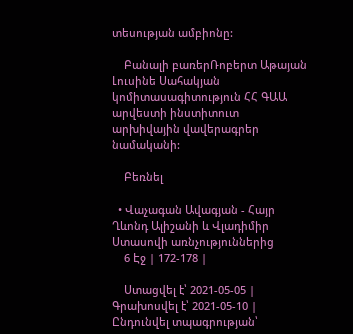տեսության ամբիոնը:

    Բանալի բառերՌոբերտ Աթայան Լուսինե Սահակյան կոմիտասագիտություն ՀՀ ԳԱԱ արվեստի ինստիտուտ արխիվային վավերագրեր նամականի:

    Բեռնել

  • Վաչագան Ավագյան - Հայր Ղևոնդ Ալիշանի և Վլադիմիր Ստասովի առնչություններից
    6 Էջ | 172-178 |

    Ստացվել է՝ 2021-05-05 | Գրախոսվել է՝ 2021-05-10 | Ընդունվել տպագրության՝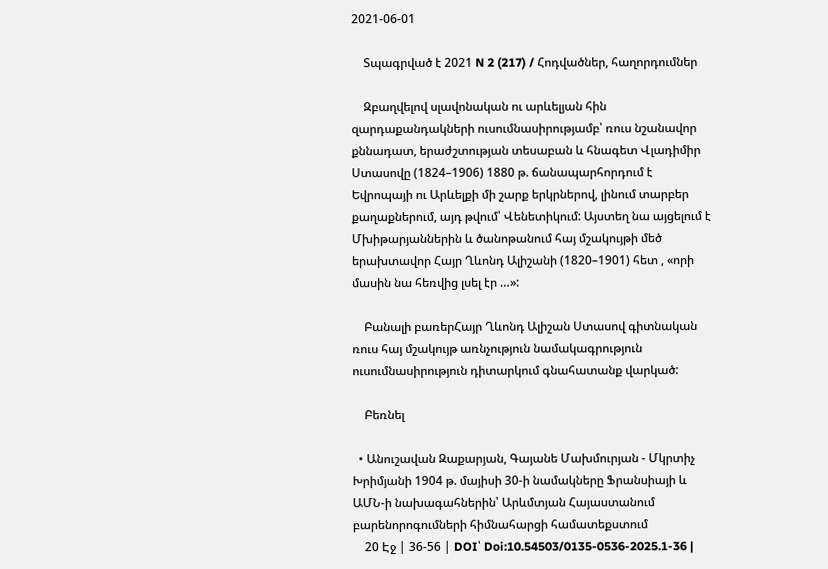2021-06-01

    Տպագրված է 2021 N 2 (217) / Հոդվածներ, հաղորդումներ

    Զբաղվելով սլավոնական ու արևելյան հին զարդաքանդակների ուսումնասիրությամբ՝ ռուս նշանավոր քննադատ, երաժշտության տեսաբան և հնագետ Վլադիմիր Ստասովը (1824–1906) 1880 թ. ճանապարհորդում է Եվրոպայի ու Արևելքի մի շարք երկրներով, լինում տարբեր քաղաքներում, այդ թվում՝ Վենետիկում: Այստեղ նա այցելում է Մխիթարյաններին և ծանոթանում հայ մշակույթի մեծ երախտավոր Հայր Ղևոնդ Ալիշանի (1820–1901) հետ , «որի մասին նա հեռվից լսել էր …»:

    Բանալի բառերՀայր Ղևոնդ Ալիշան Ստասով գիտնական ռուս հայ մշակույթ առնչություն նամակագրություն ուսումնասիրություն դիտարկում գնահատանք վարկած:

    Բեռնել

  • Անուշավան Զաքարյան, Գայանե Մախմուրյան - Մկրտիչ Խրիմյանի 1904 թ. մայիսի 30-ի նամակները Ֆրանսիայի և ԱՄՆ-ի նախագահներին՝ Արևմտյան Հայաստանում բարենորոգումների հիմնահարցի համատեքստում
    20 Էջ | 36-56 | DOI՝ Doi:10.54503/0135-0536-2025.1-36 |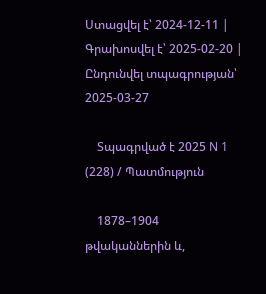Ստացվել է՝ 2024-12-11 | Գրախոսվել է՝ 2025-02-20 | Ընդունվել տպագրության՝ 2025-03-27

    Տպագրված է 2025 N 1 (228) / Պատմություն

    1878–1904 թվականներին և,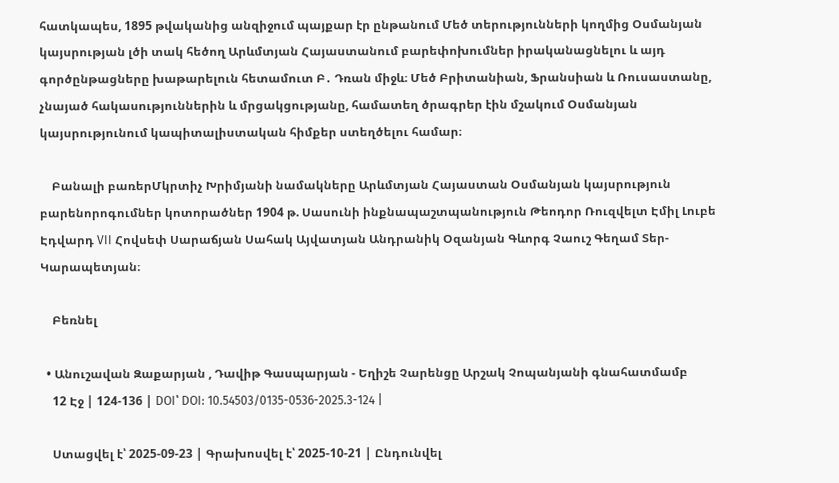հատկապես, 1895 թվականից անզիջում պայքար էր ընթանում Մեծ տերությունների կողմից Օսմանյան կայսրության լծի տակ հեծող Արևմտյան Հայաստանում բարեփոխումներ իրականացնելու և այդ գործընթացները խաթարելուն հետամուտ Բ․ Դռան միջև։ Մեծ Բրիտանիան, Ֆրանսիան և Ռուսաստանը, չնայած հակասություններին և մրցակցությանը, համատեղ ծրագրեր էին մշակում Օսմանյան կայսրությունում կապիտալիստական հիմքեր ստեղծելու համար։

    Բանալի բառերՄկրտիչ Խրիմյանի նամակները Արևմտյան Հայաստան Օսմանյան կայսրություն բարենորոգումներ կոտորածներ 1904 թ. Սասունի ինքնապաշտպանություն Թեոդոր Ռուզվելտ Էմիլ Լուբե Էդվարդ VII Հովսեփ Սարաճյան Սահակ Այվատյան Անդրանիկ Օզանյան Գևորգ Չաուշ Գեղամ Տեր-Կարապետյան։

    Բեռնել

  • Անուշավան Զաքարյան , Դավիթ Գասպարյան - Եղիշե Չարենցը Արշակ Չոպանյանի գնահատմամբ
    12 Էջ | 124-136 | DOI՝ DOI: 10.54503/0135-0536-2025.3-124 |

    Ստացվել է՝ 2025-09-23 | Գրախոսվել է՝ 2025-10-21 | Ընդունվել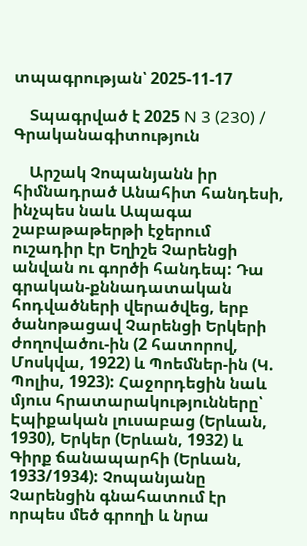տպագրության՝ 2025-11-17

    Տպագրված է 2025 N 3 (230) / Գրականագիտություն

    Արշակ Չոպանյանն իր հիմնադրած Անահիտ հանդեսի, ինչպես նաև Ապագա շաբաթաթերթի էջերում ուշադիր էր Եղիշե Չարենցի անվան ու գործի հանդեպ: Դա գրական-քննադատական հոդվածների վերածվեց, երբ ծանոթացավ Չարենցի Երկերի ժողովածու-ին (2 հատորով, Մոսկվա, 1922) և Պոեմներ-ին (Կ. Պոլիս, 1923): Հաջորդեցին նաև մյուս հրատարակությունները՝ Էպիքական լուսաբաց (Երևան, 1930), Երկեր (Երևան, 1932) և Գիրք ճանապարհի (Երևան, 1933/1934): Չոպանյանը Չարենցին գնահատում էր որպես մեծ գրողի և նրա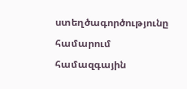ստեղծագործությունը համարում համազգային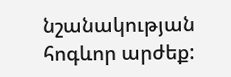նշանակության հոգևոր արժեք: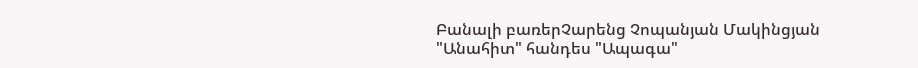Բանալի բառերՉարենց Չոպանյան Մակինցյան "Անահիտ" հանդես "Ապագա"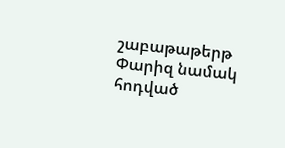շաբաթաթերթ Փարիզ նամակ հոդված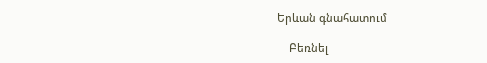Երևան գնահատում

    Բեռնել